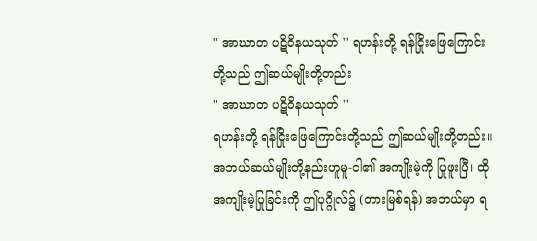" အာဃာတ ပဋိဝိနယသုတ် '' ရဟန်းတို့ ရန်ငြိုးဖြေကြောင်းတို့သည် ဤဆယ်မျိုးတို့တည်း
" အာဃာတ ပဋိဝိနယသုတ် ''
ရဟန်းတို့ ရန်ငြိုးဖြေကြောင်းတို့သည် ဤဆယ်မျိုးတို့တည်း။
အဘယ်ဆယ်မျိုးတို့နည်းဟူမူ-ငါ၏ အကျိုးမဲ့ကို ပြုဖူးပြီ၊ ထိုအကျိုးမဲ့ပြုခြင်းကို ဤပုဂ္ဂိုလ်၌ (တားမြစ်ရန်) အဘယ်မှာ ရ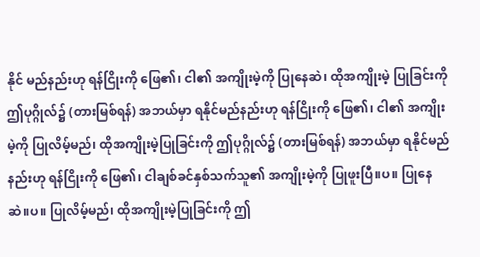နိုင် မည်နည်းဟု ရန်ငြိုးကို ဖြေ၏၊ ငါ၏ အကျိုးမဲ့ကို ပြုနေဆဲ၊ ထိုအကျိုးမဲ့ ပြုခြင်းကို ဤပုဂ္ဂိုလ်၌ (တားမြစ်ရန်) အဘယ်မှာ ရနိုင်မည်နည်းဟု ရန်ငြိုးကို ဖြေ၏၊ ငါ၏ အကျိုးမဲ့ကို ပြုလိမ့်မည်၊ ထိုအကျိုးမဲ့ပြုခြင်းကို ဤပုဂ္ဂိုလ်၌ (တားမြစ်ရန်) အဘယ်မှာ ရနိုင်မည်နည်းဟု ရန်ငြိုးကို ဖြေ၏၊ ငါချစ်ခင်နှစ်သက်သူ၏ အကျိုးမဲ့ကို ပြုဖူးပြီ။ပ။ ပြုနေဆဲ။ပ။ ပြုလိမ့်မည်၊ ထိုအကျိုးမဲ့ပြုခြင်းကို ဤ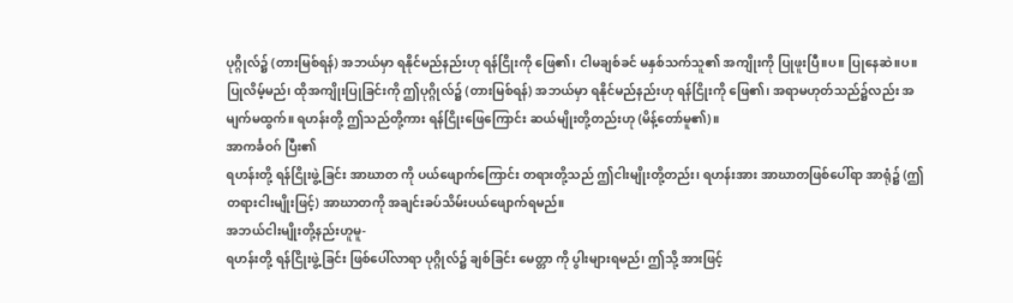ပုဂ္ဂိုလ်၌ (တားမြစ်ရန်) အဘယ်မှာ ရနိုင်မည်နည်းဟု ရန်ငြိုးကို ဖြေ၏၊ ငါမချစ်ခင် မနှစ်သက်သူ၏ အကျိုးကို ပြုဖူးပြီ။ပ။ ပြုနေဆဲ။ပ။ ပြုလိမ့်မည်၊ ထိုအကျိုးပြုခြင်းကို ဤပုဂ္ဂိုလ်၌ (တားမြစ်ရန်) အဘယ်မှာ ရနိုင်မည်နည်းဟု ရန်ငြိုးကို ဖြေ၏၊ အရာမဟုတ်သည်၌လည်း အမျက်မထွက်။ ရဟန်းတို့ ဤသည်တို့ကား ရန်ငြိုးဖြေကြောင်း ဆယ်မျိုးတို့တည်းဟု (မိန့်တော်မူ၏)။
အာကင်္ခဝဂ် ပြီး၏
ရဟန်းတို့ ရန်ငြိုးဖွဲ့ခြင်း အာဃာတ ကို ပယ်ဖျောက်ကြောင်း တရားတို့သည် ဤငါးမျိုးတို့တည်း၊ ရဟန်းအား အာဃာတဖြစ်ပေါ်ရာ အာရုံ၌ (ဤတရားငါးမျိုးဖြင့်) အာဃာတကို အချင်းခပ်သိမ်းပယ်ဖျောက်ရမည်။
အဘယ်ငါးမျိုးတို့နည်းဟူမူ-
ရဟန်းတို့ ရန်ငြိုးဖွဲ့ခြင်း ဖြစ်ပေါ်လာရာ ပုဂ္ဂိုလ်၌ ချစ်ခြင်း မေတ္တာ ကို ပွါးများရမည်၊ ဤသို့ အားဖြင့်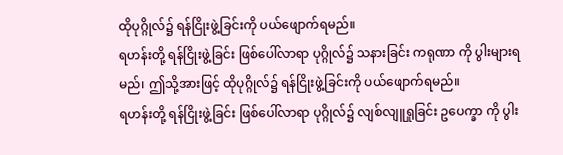ထိုပုဂ္ဂိုလ်၌ ရန်ငြိုးဖွဲ့ခြင်းကို ပယ်ဖျောက်ရမည်။
ရဟန်းတို့ ရန်ငြိုးဖွဲ့ခြင်း ဖြစ်ပေါ်လာရာ ပုဂ္ဂိုလ်၌ သနားခြင်း ကရုဏာ ကို ပွါးများရမည်၊ ဤသို့အားဖြင့် ထိုပုဂ္ဂိုလ်၌ ရန်ငြိုးဖွဲ့ခြင်းကို ပယ်ဖျောက်ရမည်။
ရဟန်းတို့ ရန်ငြိုးဖွဲ့ခြင်း ဖြစ်ပေါ်လာရာ ပုဂ္ဂိုလ်၌ လျစ်လျူရှုခြင်း ဥပေက္ခာ ကို ပွါး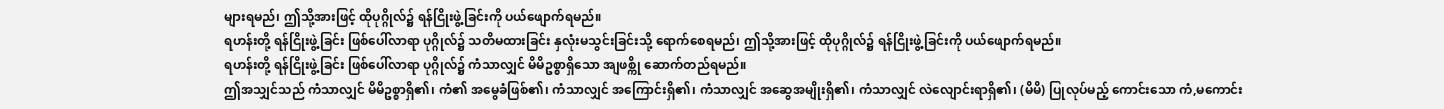များရမည်၊ ဤသို့အားဖြင့် ထိုပုဂ္ဂိုလ်၌ ရန်ငြိုးဖွဲ့ခြင်းကို ပယ်ဖျောက်ရမည်။
ရဟန်းတို့ ရန်ငြိုးဖွဲ့ခြင်း ဖြစ်ပေါ်လာရာ ပုဂ္ဂိုလ်၌ သတိမထားခြင်း နှလုံးမသွင်းခြင်းသို့ ရောက်စေရမည်၊ ဤသို့အားဖြင့် ထိုပုဂ္ဂိုလ်၌ ရန်ငြိုးဖွဲ့ခြင်းကို ပယ်ဖျောက်ရမည်။
ရဟန်းတို့ ရန်ငြိုးဖွဲ့ခြင်း ဖြစ်ပေါ်လာရာ ပုဂ္ဂိုလ်၌ ကံသာလျှင် မိမိဥစ္စာရှိသော အျဖစ္ကို ဆောက်တည်ရမည်။
ဤအသျှင်သည် ကံသာလျှင် မိမိဥစ္စာရှိ၏၊ ကံ၏ အမွေခံဖြစ်၏၊ ကံသာလျှင် အကြောင်းရှိ၏၊ ကံသာလျှင် အဆွေအမျိုးရှိ၏၊ ကံသာလျှင် လဲလျောင်းရာရှိ၏၊ (မိမိ) ပြုလုပ်မည့် ကောင်းသော ကံ,မကောင်း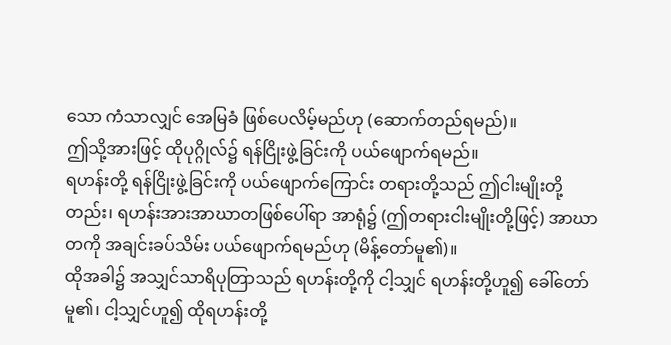သော ကံသာလျှင် အေမြခံ ဖြစ်ပေလိမ့်မည်ဟု (ဆောက်တည်ရမည်)။
ဤသို့အားဖြင့် ထိုပုဂ္ဂိုလ်၌ ရန်ငြိုးဖွဲ့ခြင်းကို ပယ်ဖျောက်ရမည်။
ရဟန်းတို့ ရန်ငြိုးဖွဲ့ခြင်းကို ပယ်ဖျောက်ကြောင်း တရားတို့သည် ဤငါးမျိုးတို့တည်း၊ ရဟန်းအားအာဃာတဖြစ်ပေါ်ရာ အာရုံ၌ (ဤတရားငါးမျိုးတို့ဖြင့်) အာဃာတကို အချင်းခပ်သိမ်း ပယ်ဖျောက်ရမည်ဟု (မိန့်တော်မူ၏)။
ထိုအခါ၌ အသျှင်သာရိပုတြာသည် ရဟန်းတို့ကို ငါ့သျှင် ရဟန်းတို့ဟူ၍ ခေါ်တော်မူ၏၊ ငါ့သျှင်ဟူ၍ ထိုရဟန်းတို့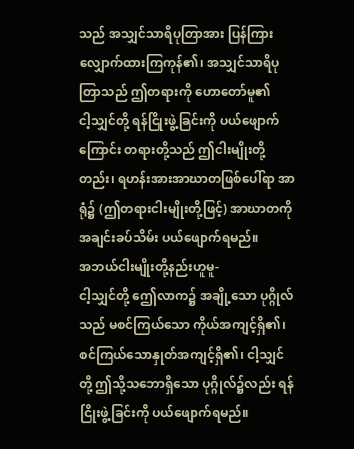သည် အသျှင်သာရိပုတြာအား ပြန်ကြားလျှောက်ထားကြကုန်၏၊ အသျှင်သာရိပုတြာသည် ဤတရားကို ဟောတော်မူ၏
ငါ့သျှင်တို့ ရန်ငြိုးဖွဲ့ခြင်းကို ပယ်ဖျောက်ကြောင်း တရားတို့သည် ဤငါးမျိုးတို့တည်း၊ ရဟန်းအားအာဃာတဖြစ်ပေါ်ရာ အာရုံ၌ (ဤတရားငါးမျိုးတို့ဖြင့်) အာဃာတကို အချင်းခပ်သိမ်း ပယ်ဖျောက်ရမည်။
အဘယ်ငါးမျိုးတို့နည်းဟူမူ-
ငါ့သျှင်တို့ ဤေလာက၌ အချို့သော ပုဂ္ဂိုလ်သည် မစင်ကြယ်သော ကိုယ်အကျင့်ရှိ၏၊ စင်ကြယ်သောနှုတ်အကျင့်ရှိ၏၊ ငါ့သျှင်တို့ ဤသို့သဘောရှိသော ပုဂ္ဂိုလ်၌လည်း ရန်ငြိုးဖွဲ့ခြင်းကို ပယ်ဖျောက်ရမည်။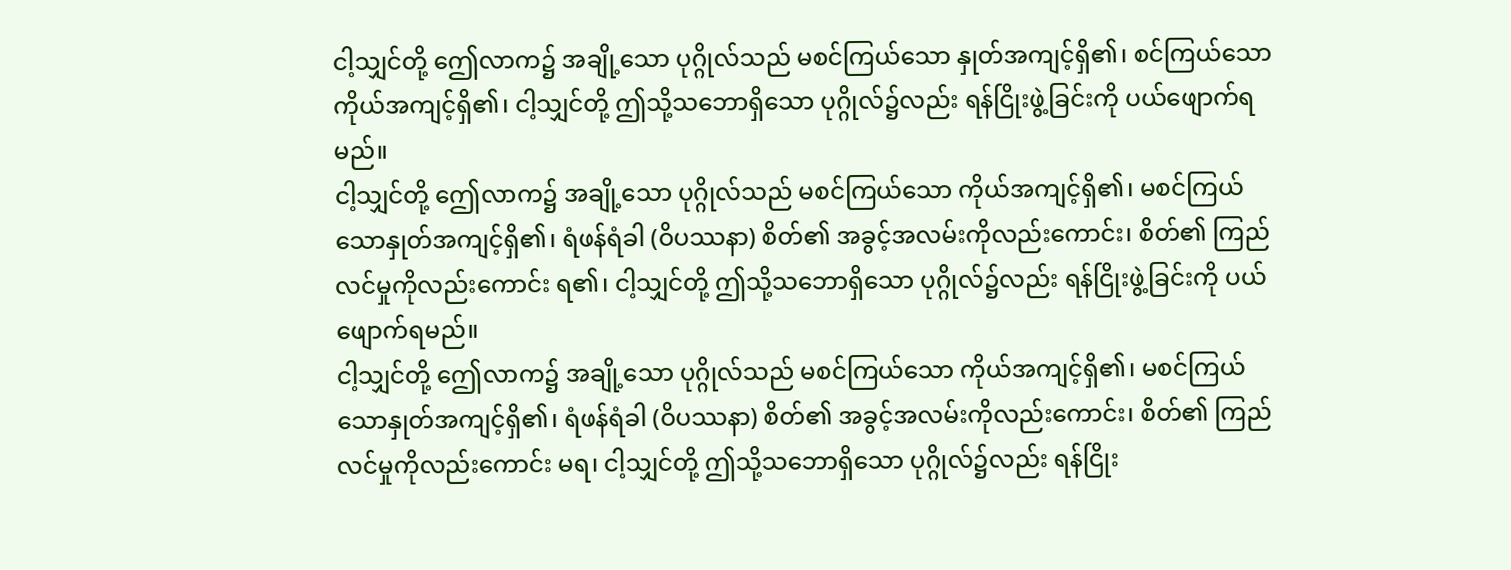ငါ့သျှင်တို့ ဤေလာက၌ အချို့သော ပုဂ္ဂိုလ်သည် မစင်ကြယ်သော နှုတ်အကျင့်ရှိ၏၊ စင်ကြယ်သောကိုယ်အကျင့်ရှိ၏၊ ငါ့သျှင်တို့ ဤသို့သဘောရှိသော ပုဂ္ဂိုလ်၌လည်း ရန်ငြိုးဖွဲ့ခြင်းကို ပယ်ဖျောက်ရမည်။
ငါ့သျှင်တို့ ဤေလာက၌ အချို့သော ပုဂ္ဂိုလ်သည် မစင်ကြယ်သော ကိုယ်အကျင့်ရှိ၏၊ မစင်ကြယ် သောနှုတ်အကျင့်ရှိ၏၊ ရံဖန်ရံခါ (ဝိပဿနာ) စိတ်၏ အခွင့်အလမ်းကိုလည်းကောင်း၊ စိတ်၏ ကြည်လင်မှုကိုလည်းကောင်း ရ၏၊ ငါ့သျှင်တို့ ဤသို့သဘောရှိသော ပုဂ္ဂိုလ်၌လည်း ရန်ငြိုးဖွဲ့ခြင်းကို ပယ်ဖျောက်ရမည်။
ငါ့သျှင်တို့ ဤေလာက၌ အချို့သော ပုဂ္ဂိုလ်သည် မစင်ကြယ်သော ကိုယ်အကျင့်ရှိ၏၊ မစင်ကြယ် သောနှုတ်အကျင့်ရှိ၏၊ ရံဖန်ရံခါ (ဝိပဿနာ) စိတ်၏ အခွင့်အလမ်းကိုလည်းကောင်း၊ စိတ်၏ ကြည်လင်မှုကိုလည်းကောင်း မရ၊ ငါ့သျှင်တို့ ဤသို့သဘောရှိသော ပုဂ္ဂိုလ်၌လည်း ရန်ငြိုး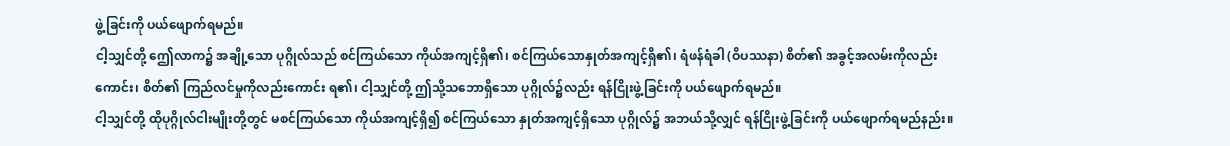ဖွဲ့ခြင်းကို ပယ်ဖျောက်ရမည်။
ငါ့သျှင်တို့ ဤေလာက၌ အချို့သော ပုဂ္ဂိုလ်သည် စင်ကြယ်သော ကိုယ်အကျင့်ရှိ၏၊ စင်ကြယ်သောနှုတ်အကျင့်ရှိ၏၊ ရံဖန်ရံခါ (ဝိပဿနာ) စိတ်၏ အခွင့်အလမ်းကိုလည်းကောင်း၊ စိတ်၏ ကြည်လင်မှုကိုလည်းကောင်း ရ၏၊ ငါ့သျှင်တို့ ဤသို့သဘောရှိသော ပုဂ္ဂိုလ်၌လည်း ရန်ငြိုးဖွဲ့ခြင်းကို ပယ်ဖျောက်ရမည်။
ငါ့သျှင်တို့ ထိုပုဂ္ဂိုလ်ငါးမျိုးတို့တွင် မစင်ကြယ်သော ကိုယ်အကျင့်ရှိ၍ စင်ကြယ်သော နှုတ်အကျင့်ရှိသော ပုဂ္ဂိုလ်၌ အဘယ်သို့လျှင် ရန်ငြိုးဖွဲ့ခြင်းကို ပယ်ဖျောက်ရမည်နည်း။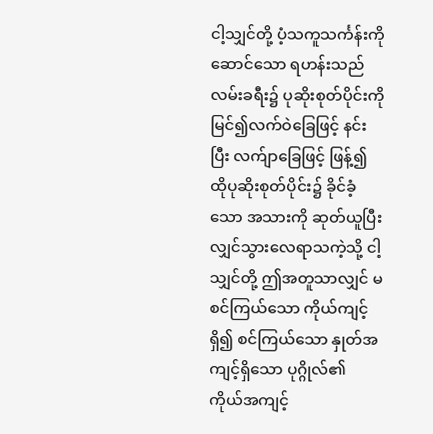ငါ့သျှင်တို့ ပံ့သကူသင်္ကန်းကို ဆောင်သော ရဟန်းသည် လမ်းခရီး၌ ပုဆိုးစုတ်ပိုင်းကို မြင်၍လက်ဝဲခြေဖြင့် နင်းပြီး လက်ျာခြေဖြင့် ဖြန့်၍ ထိုပုဆိုးစုတ်ပိုင်း၌ ခိုင်ခံ့သော အသားကို ဆုတ်ယူပြီးလျှင်သွားလေရာသကဲ့သို့ ငါ့သျှင်တို့ ဤအတူသာလျှင် မစင်ကြယ်သော ကိုယ်ကျင့်ရှိ၍ စင်ကြယ်သော နှုတ်အကျင့်ရှိသော ပုဂ္ဂိုလ်၏ ကိုယ်အကျင့်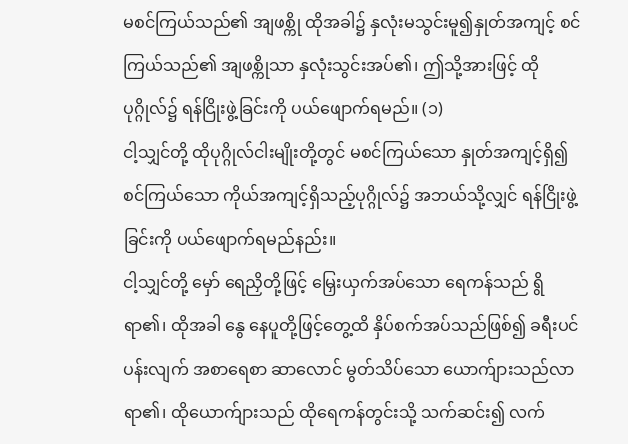မစင်ကြယ်သည်၏ အျဖစ္ကို ထိုအခါ၌ နှလုံးမသွင်းမူ၍နှုတ်အကျင့် စင်ကြယ်သည်၏ အျဖစ္ကိုသာ နှလုံးသွင်းအပ်၏၊ ဤသို့အားဖြင့် ထိုပုဂ္ဂိုလ်၌ ရန်ငြိုးဖွဲ့ခြင်းကို ပယ်ဖျောက်ရမည်။ (၁)
ငါ့သျှင်တို့ ထိုပုဂ္ဂိုလ်ငါးမျိုးတို့တွင် မစင်ကြယ်သော နှုတ်အကျင့်ရှိ၍ စင်ကြယ်သော ကိုယ်အကျင့်ရှိသည့်ပုဂ္ဂိုလ်၌ အဘယ်သို့လျှင် ရန်ငြိုးဖွဲ့ခြင်းကို ပယ်ဖျောက်ရမည်နည်း။
ငါ့သျှင်တို့ မှော် ရေညှိတို့ဖြင့် မြှေးယှက်အပ်သော ရေကန်သည် ရွိရာ၏၊ ထိုအခါ နွေ နေပူတို့ဖြင့်တွေ့ထိ နှိပ်စက်အပ်သည်ဖြစ်၍ ခရီးပင်ပန်းလျက် အစာရေစာ ဆာလောင် မွတ်သိပ်သော ယောက်ျားသည်လာရာ၏၊ ထိုယောက်ျားသည် ထိုရေကန်တွင်းသို့ သက်ဆင်း၍ လက်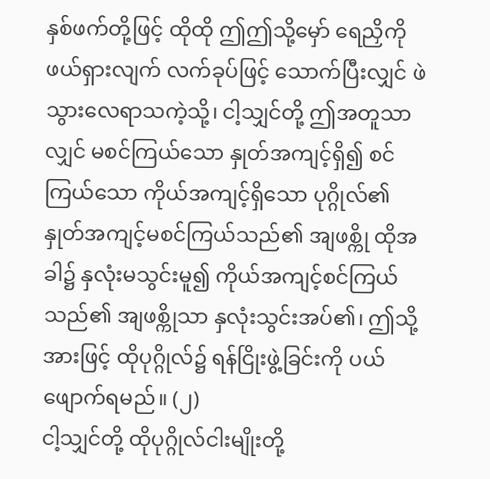နှစ်ဖက်တို့ဖြင့် ထိုထို ဤဤသို့မှော် ရေညှိကို ဖယ်ရှားလျက် လက်ခုပ်ဖြင့် သောက်ပြီးလျှင် ဖဲသွားလေရာသကဲ့သို့၊ ငါ့သျှင်တို့ ဤအတူသာလျှင် မစင်ကြယ်သော နှုတ်အကျင့်ရှိ၍ စင်ကြယ်သော ကိုယ်အကျင့်ရှိသော ပုဂ္ဂိုလ်၏ နှုတ်အကျင့်မစင်ကြယ်သည်၏ အျဖစ္ကို ထိုအခါ၌ နှလုံးမသွင်းမူ၍ ကိုယ်အကျင့်စင်ကြယ်သည်၏ အျဖစ္ကိုသာ နှလုံးသွင်းအပ်၏၊ ဤသို့အားဖြင့် ထိုပုဂ္ဂိုလ်၌ ရန်ငြိုးဖွဲ့ခြင်းကို ပယ်ဖျောက်ရမည်။ (၂)
ငါ့သျှင်တို့ ထိုပုဂ္ဂိုလ်ငါးမျိုးတို့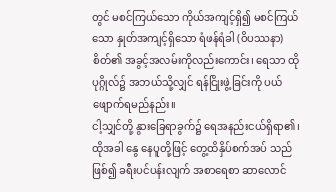တွင် မစင်ကြယ်သော ကိုယ်အကျင့်ရှိ၍ မစင်ကြယ်သော နှုတ်အကျင့်ရှိသော ရံဖန်ရံခါ (ဝိပဿနာ) စိတ်၏ အခွင့်အလမ်းကိုလည်းကောင်း၊ ရေသာ ထိုပုဂ္ဂိုလ်၌ အဘယ်သို့လျှင် ရန်ငြိုးဖွဲ့ခြင်းကို ပယ်ဖျောက်ရမည်နည်း။
ငါ့သျှင်တို့ နွားခြေရာခွက်၌ ရေအနည်းငယ်ရှိရာ၏၊ ထိုအခါ နွေ နေပူတို့ဖြင့် တွေ့ထိနှိပ်စက်အပ် သည်ဖြစ်၍ ခရီးပင်ပန်းလျက် အစာရေစာ ဆာလောင်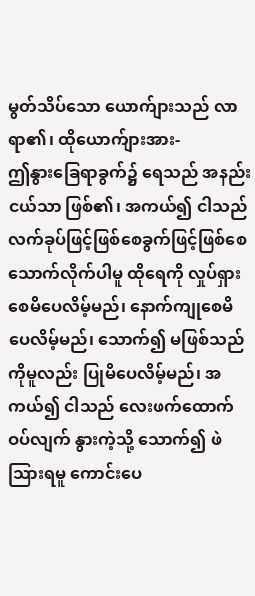မွတ်သိပ်သော ယောက်ျားသည် လာရာ၏၊ ထိုယောက်ျားအား-
ဤနွားခြေရာခွက်၌ ရေသည် အနည်းငယ်သာ ဖြစ်၏၊ အကယ်၍ ငါသည် လက်ခုပ်ဖြင့်ဖြစ်စေခွက်ဖြင့်ဖြစ်စေ သောက်လိုက်ပါမူ ထိုရေကို လှုပ်ရှားစေမိပေလိမ့်မည်၊ နောက်ကျုစေမိပေလိမ့်မည်၊ သောက်၍ မဖြစ်သည်ကိုမူလည်း ပြုမိပေလိမ့်မည်၊ အကယ်၍ ငါသည် လေးဖက်ထောက်ဝပ်လျက် နွားကဲ့သို့ သောက်၍ ဖဲသြားရမူ ကောင်းပေ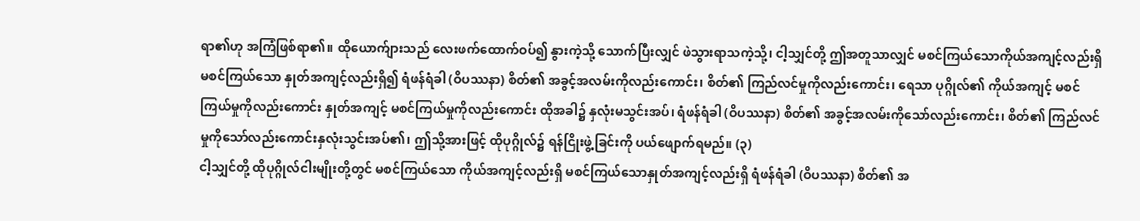ရာ၏ဟု အကြံဖြစ်ရာ၏။ ထိုယောက်ျားသည် လေးဖက်ထောက်ဝပ်၍ နွားကဲ့သို့ သောက်ပြီးလျှင် ဖဲသွားရာသကဲ့သို့၊ ငါ့သျှင်တို့ ဤအတူသာလျှင် မစင်ကြယ်သောကိုယ်အကျင့်လည်းရှိ မစင်ကြယ်သော နှုတ်အကျင့်လည်းရှိ၍ ရံဖန်ရံခါ (ဝိပဿနာ) စိတ်၏ အခွင့်အလမ်းကိုလည်းကောင်း၊ စိတ်၏ ကြည်လင်မှုကိုလည်းကောင်း၊ ရေသာ ပုဂ္ဂိုလ်၏ ကိုယ်အကျင့် မစင်ကြယ်မှုကိုလည်းကောင်း နှုတ်အကျင့် မစင်ကြယ်မှုကိုလည်းကောင်း ထိုအခါ၌ နှလုံးမသွင်းအပ်၊ ရံဖန်ရံခါ (ဝိပဿနာ) စိတ်၏ အခွင့်အလမ်းကိုသော်လည်းကောင်း၊ စိတ်၏ ကြည်လင်မှုကိုသော်လည်းကောင်းနှလုံးသွင်းအပ်၏၊ ဤသို့အားဖြင့် ထိုပုဂ္ဂိုလ်၌ ရန်ငြိုးဖွဲ့ခြင်းကို ပယ်ဖျောက်ရမည်။ (၃)
ငါ့သျှင်တို့ ထိုပုဂ္ဂိုလ်ငါးမျိုးတို့တွင် မစင်ကြယ်သော ကိုယ်အကျင့်လည်းရှိ မစင်ကြယ်သောနှုတ်အကျင့်လည်းရှိ ရံဖန်ရံခါ (ဝိပဿနာ) စိတ်၏ အ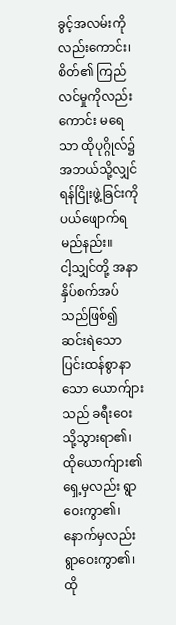ခွင့်အလမ်းကိုလည်းကောင်း၊ စိတ်၏ ကြည်လင်မှုကိုလည်းကောင်း မရေသာ ထိုပုဂ္ဂိုလ်၌ အဘယ်သို့လျှင် ရန်ငြိုးဖွဲ့ခြင်းကို ပယ်ဖျောက်ရမည်နည်း။
ငါ့သျှင်တို့ အနာနှိပ်စက်အပ်သည်ဖြစ်၍ ဆင်းရဲသော ပြင်းထန်စွာနာသော ယောက်ျားသည် ခရီးဝေးသို့သွားရာ၏၊ ထိုယောက်ျား၏ ရှေ့မှလည်း ရွာဝေးကွာ၏၊ နောက်မှလည်း ရွာဝေးကွာ၏၊ ထို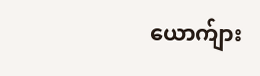ယောက်ျား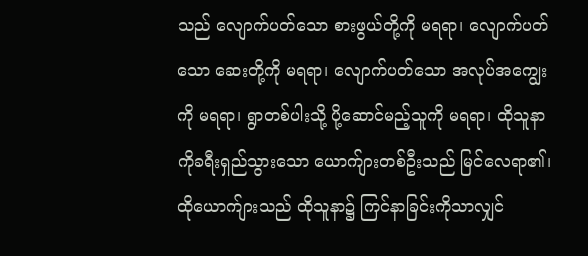သည် လျောက်ပတ်သော စားဖွယ်တို့ကို မရရာ၊ လျောက်ပတ်သော ဆေးတို့ကို မရရာ၊ လျောက်ပတ်သော အလုပ်အကျွေးကို မရရာ၊ ရွာတစ်ပါးသို့ ပို့ဆောင်မည့်သူကို မရရာ၊ ထိုသူနာကိုခရီးရှည်သွားသော ယောက်ျားတစ်ဦးသည် မြင်လေရာ၏၊ ထိုယောက်ျားသည် ထိုသူနာ၌ ကြင်နာခြင်းကိုသာလျှင်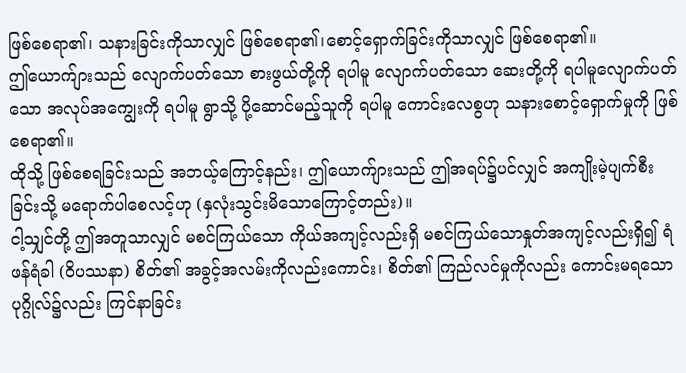ဖြစ်စေရာ၏၊ သနားခြင်းကိုသာလျှင် ဖြစ်စေရာ၏၊စောင့်ရှောက်ခြင်းကိုသာလျှင် ဖြစ်စေရာ၏။
ဤယောက်ျားသည် လျောက်ပတ်သော စားဖွယ်တို့ကို ရပါမူ လျောက်ပတ်သော ဆေးတို့ကို ရပါမူလျောက်ပတ်သော အလုပ်အကျွေးကို ရပါမူ ရွာသို့ ပို့ဆောင်မည့်သူကို ရပါမူ ကောင်းလေစွဟု သနားစောင့်ရှောက်မှုကို ဖြစ်စေရာ၏။
ထိုသို့ ဖြစ်စေရခြင်းသည် အဘယ့်ကြောင့်နည်း၊ ဤယောက်ျားသည် ဤအရပ်၌ပင်လျှင် အကျိုးမဲ့ပျက်စီးခြင်းသို့ မရောက်ပါစေလင့်ဟု (နှလုံးသွင်းမိသောကြောင့်တည်း)။
ငါ့သျှင်တို့ ဤအတူသာလျှင် မစင်ကြယ်သော ကိုယ်အကျင့်လည်းရှိ မစင်ကြယ်သောနှုတ်အကျင့်လည်းရှိ၍ ရံဖန်ရံခါ (ဝိပဿနာ) စိတ်၏ အခွင့်အလမ်းကိုလည်းကောင်း၊ စိတ်၏ ကြည်လင်မှုကိုလည်း ကောင်းမရသော ပုဂ္ဂိုလ်၌လည်း ကြင်နာခြင်း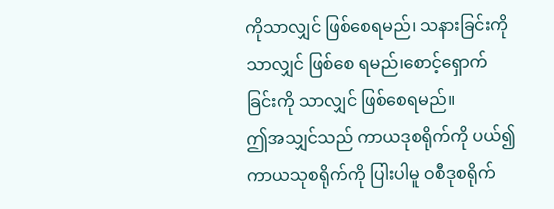ကိုသာလျှင် ဖြစ်စေရမည်၊ သနားခြင်းကိုသာလျှင် ဖြစ်စေ ရမည်၊စောင့်ရှောက်ခြင်းကို သာလျှင် ဖြစ်စေရမည်။
ဤအသျှင်သည် ကာယဒုစရိုက်ကို ပယ်၍ ကာယသုစရိုက်ကို ပြါးပါမူ ဝစီဒုစရိုက်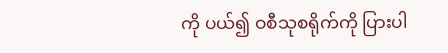ကို ပယ်၍ ဝစီသုစရိုက်ကို ပြားပါ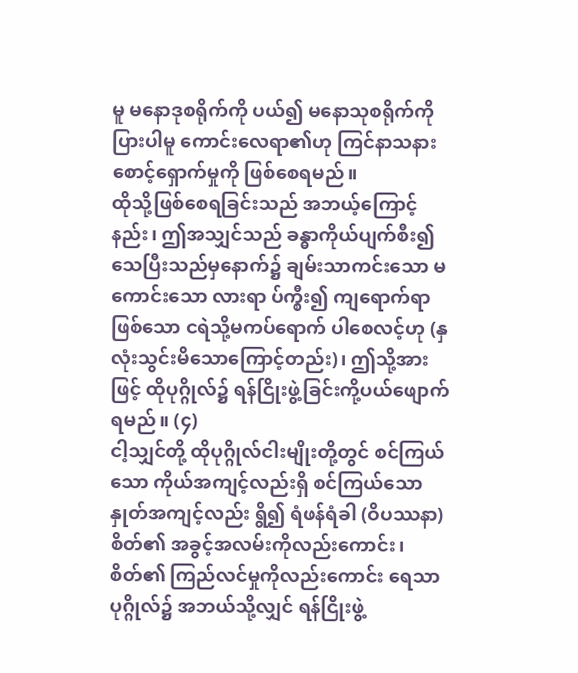မူ မနောဒုစရိုက်ကို ပယ်၍ မနောသုစရိုက်ကို ပြားပါမူ ကောင်းလေရာ၏ဟု ကြင်နာသနားစောင့်ရှောက်မှုကို ဖြစ်စေရမည်။
ထိုသို့ဖြစ်စေရခြင်းသည် အဘယ့်ကြောင့်နည်း၊ ဤအသျှင်သည် ခန္ဓာကိုယ်ပျက်စီး၍ သေပြီးသည်မှနောက်၌ ချမ်းသာကင်းသော မကောင်းသော လားရာ ပ်က္စီး၍ ကျရောက်ရာ ဖြစ်သော ငရဲသို့မကပ်ရောက် ပါစေလင့်ဟု (နှလုံးသွင်းမိသောကြောင့်တည်း)၊ ဤသို့အားဖြင့် ထိုပုဂ္ဂိုလ်၌ ရန်ငြိုးဖွဲ့ခြင်းကို့ပယ်ဖျောက်ရမည်။ (၄)
ငါ့သျှင်တို့ ထိုပုဂ္ဂိုလ်ငါးမျိုးတို့တွင် စင်ကြယ်သော ကိုယ်အကျင့်လည်းရှိ စင်ကြယ်သော နှုတ်အကျင့်လည်း ရွိ၍ ရံဖန်ရံခါ (ဝိပဿနာ) စိတ်၏ အခွင့်အလမ်းကိုလည်းကောင်း၊ စိတ်၏ ကြည်လင်မှုကိုလည်းကောင်း ရေသာ ပုဂ္ဂိုလ်၌ အဘယ်သို့လျှင် ရန်ငြိုးဖွဲ့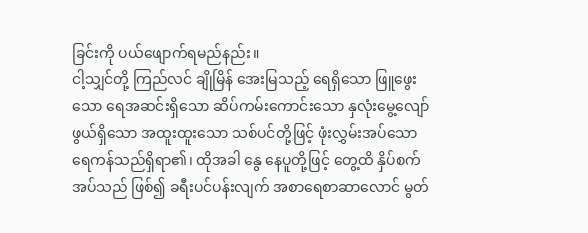ခြင်းကို ပယ်ဖျောက်ရမည်နည်း။
ငါ့သျှင်တို့ ကြည်လင် ချိုမြိန် အေးမြသည့် ရေရှိသော ဖြူဖွေးသော ရေအဆင်းရှိသော ဆိပ်ကမ်းကောင်းသော နှလုံးမွေ့လျော်ဖွယ်ရှိသော အထူးထူးသော သစ်ပင်တို့ဖြင့် ဖုံးလွှမ်းအပ်သော ရေကန်သည်ရှိရာ၏၊ ထိုအခါ နွေ နေပူတို့ဖြင့် တွေ့ထိ နှိပ်စက်အပ်သည် ဖြစ်၍ ခရီးပင်ပန်းလျက် အစာရေစာဆာလောင် မွတ်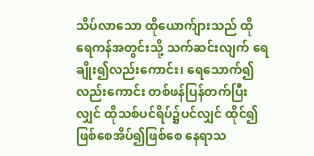သိပ်လာသော ထိုယောက်ျားသည် ထိုရေကန်အတွင်းသို့ သက်ဆင်းလျက် ရေချိုး၍လည်းကောင်း၊ ရေသောက်၍လည်းကောင်း တစ်ဖန်ပြန်တက်ပြီးလျှင် ထိုသစ်ပင်ရိပ်၌ပင်လျှင် ထိုင်၍ဖြစ်စေအိပ်၍ဖြစ်စေ နေရာသ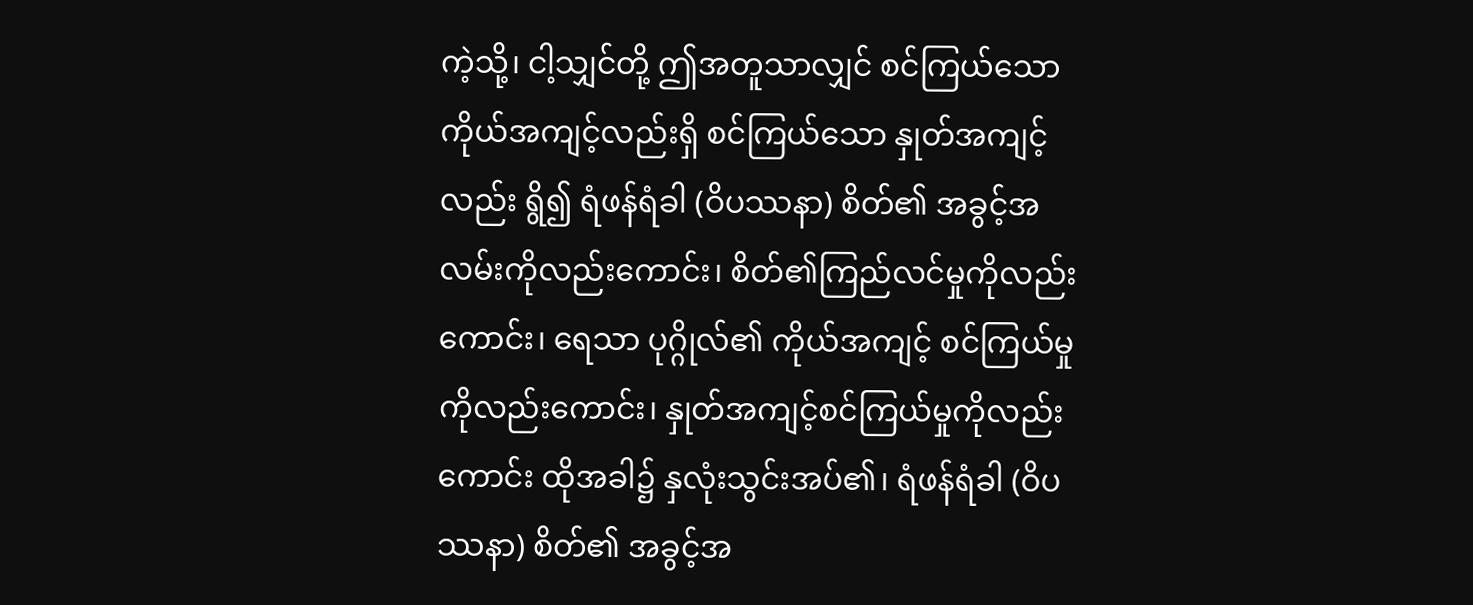ကဲ့သို့၊ ငါ့သျှင်တို့ ဤအတူသာလျှင် စင်ကြယ်သော ကိုယ်အကျင့်လည်းရှိ စင်ကြယ်သော နှုတ်အကျင့်လည်း ရွိ၍ ရံဖန်ရံခါ (ဝိပဿနာ) စိတ်၏ အခွင့်အလမ်းကိုလည်းကောင်း၊ စိတ်၏ကြည်လင်မှုကိုလည်းကောင်း၊ ရေသာ ပုဂ္ဂိုလ်၏ ကိုယ်အကျင့် စင်ကြယ်မှုကိုလည်းကောင်း၊ နှုတ်အကျင့်စင်ကြယ်မှုကိုလည်းကောင်း ထိုအခါ၌ နှလုံးသွင်းအပ်၏၊ ရံဖန်ရံခါ (ဝိပဿနာ) စိတ်၏ အခွင့်အ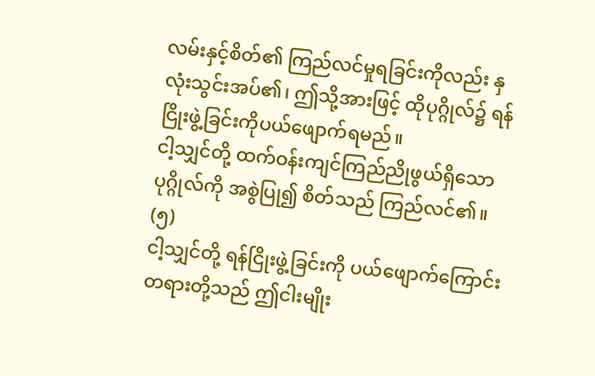လမ်းနှင့်စိတ်၏ ကြည်လင်မှုရခြင်းကိုလည်း နှလုံးသွင်းအပ်၏၊ ဤသို့အားဖြင့် ထိုပုဂ္ဂိုလ်၌ ရန်ငြိုးဖွဲ့ခြင်းကိုပယ်ဖျောက်ရမည်။
ငါ့သျှင်တို့ ထက်ဝန်းကျင်ကြည်ညိုဖွယ်ရှိသော ပုဂ္ဂိုလ်ကို အစွဲပြု၍ စိတ်သည် ကြည်လင်၏။ (၅)
ငါ့သျှင်တို့ ရန်ငြိုးဖွဲ့ခြင်းကို ပယ်ဖျောက်ကြောင်း တရားတို့သည် ဤငါးမျိုး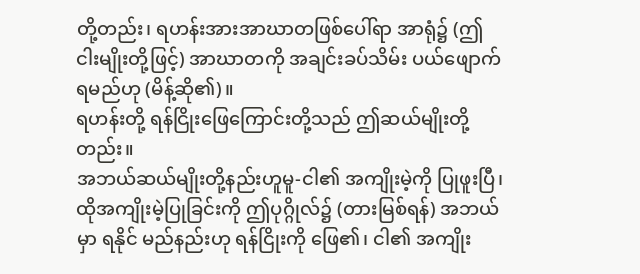တို့တည်း၊ ရဟန်းအားအာဃာတဖြစ်ပေါ်ရာ အာရုံ၌ (ဤငါးမျိုးတို့ဖြင့်) အာဃာတကို အချင်းခပ်သိမ်း ပယ်ဖျောက်ရမည်ဟု (မိန့်ဆို၏)။
ရဟန်းတို့ ရန်ငြိုးဖြေကြောင်းတို့သည် ဤဆယ်မျိုးတို့တည်း။
အဘယ်ဆယ်မျိုးတို့နည်းဟူမူ-ငါ၏ အကျိုးမဲ့ကို ပြုဖူးပြီ၊ ထိုအကျိုးမဲ့ပြုခြင်းကို ဤပုဂ္ဂိုလ်၌ (တားမြစ်ရန်) အဘယ်မှာ ရနိုင် မည်နည်းဟု ရန်ငြိုးကို ဖြေ၏၊ ငါ၏ အကျိုး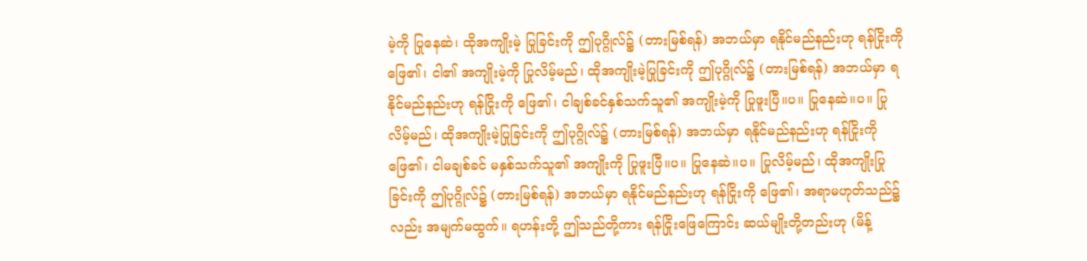မဲ့ကို ပြုနေဆဲ၊ ထိုအကျိုးမဲ့ ပြုခြင်းကို ဤပုဂ္ဂိုလ်၌ (တားမြစ်ရန်) အဘယ်မှာ ရနိုင်မည်နည်းဟု ရန်ငြိုးကို ဖြေ၏၊ ငါ၏ အကျိုးမဲ့ကို ပြုလိမ့်မည်၊ ထိုအကျိုးမဲ့ပြုခြင်းကို ဤပုဂ္ဂိုလ်၌ (တားမြစ်ရန်) အဘယ်မှာ ရနိုင်မည်နည်းဟု ရန်ငြိုးကို ဖြေ၏၊ ငါချစ်ခင်နှစ်သက်သူ၏ အကျိုးမဲ့ကို ပြုဖူးပြီ။ပ။ ပြုနေဆဲ။ပ။ ပြုလိမ့်မည်၊ ထိုအကျိုးမဲ့ပြုခြင်းကို ဤပုဂ္ဂိုလ်၌ (တားမြစ်ရန်) အဘယ်မှာ ရနိုင်မည်နည်းဟု ရန်ငြိုးကို ဖြေ၏၊ ငါမချစ်ခင် မနှစ်သက်သူ၏ အကျိုးကို ပြုဖူးပြီ။ပ။ ပြုနေဆဲ။ပ။ ပြုလိမ့်မည်၊ ထိုအကျိုးပြုခြင်းကို ဤပုဂ္ဂိုလ်၌ (တားမြစ်ရန်) အဘယ်မှာ ရနိုင်မည်နည်းဟု ရန်ငြိုးကို ဖြေ၏၊ အရာမဟုတ်သည်၌လည်း အမျက်မထွက်။ ရဟန်းတို့ ဤသည်တို့ကား ရန်ငြိုးဖြေကြောင်း ဆယ်မျိုးတို့တည်းဟု (မိန့်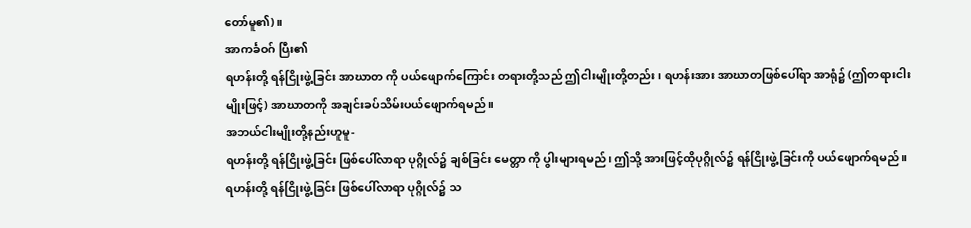တော်မူ၏)။
အာကင်္ခဝဂ် ပြီး၏
ရဟန်းတို့ ရန်ငြိုးဖွဲ့ခြင်း အာဃာတ ကို ပယ်ဖျောက်ကြောင်း တရားတို့သည် ဤငါးမျိုးတို့တည်း၊ ရဟန်းအား အာဃာတဖြစ်ပေါ်ရာ အာရုံ၌ (ဤတရားငါးမျိုးဖြင့်) အာဃာတကို အချင်းခပ်သိမ်းပယ်ဖျောက်ရမည်။
အဘယ်ငါးမျိုးတို့နည်းဟူမူ-
ရဟန်းတို့ ရန်ငြိုးဖွဲ့ခြင်း ဖြစ်ပေါ်လာရာ ပုဂ္ဂိုလ်၌ ချစ်ခြင်း မေတ္တာ ကို ပွါးများရမည်၊ ဤသို့ အားဖြင့်ထိုပုဂ္ဂိုလ်၌ ရန်ငြိုးဖွဲ့ခြင်းကို ပယ်ဖျောက်ရမည်။
ရဟန်းတို့ ရန်ငြိုးဖွဲ့ခြင်း ဖြစ်ပေါ်လာရာ ပုဂ္ဂိုလ်၌ သ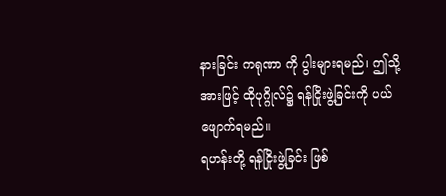နားခြင်း ကရုဏာ ကို ပွါးများရမည်၊ ဤသို့အားဖြင့် ထိုပုဂ္ဂိုလ်၌ ရန်ငြိုးဖွဲ့ခြင်းကို ပယ်ဖျောက်ရမည်။
ရဟန်းတို့ ရန်ငြိုးဖွဲ့ခြင်း ဖြစ်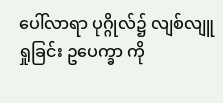ပေါ်လာရာ ပုဂ္ဂိုလ်၌ လျစ်လျူရှုခြင်း ဥပေက္ခာ ကို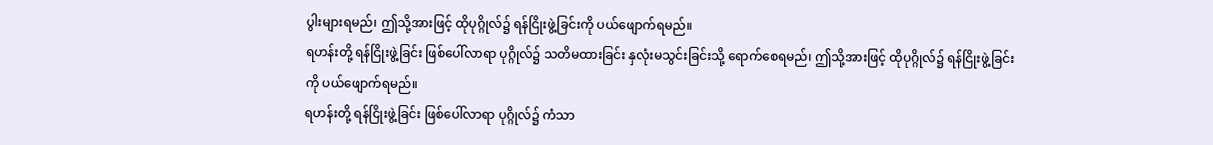ပွါးများရမည်၊ ဤသို့အားဖြင့် ထိုပုဂ္ဂိုလ်၌ ရန်ငြိုးဖွဲ့ခြင်းကို ပယ်ဖျောက်ရမည်။
ရဟန်းတို့ ရန်ငြိုးဖွဲ့ခြင်း ဖြစ်ပေါ်လာရာ ပုဂ္ဂိုလ်၌ သတိမထားခြင်း နှလုံးမသွင်းခြင်းသို့ ရောက်စေရမည်၊ ဤသို့အားဖြင့် ထိုပုဂ္ဂိုလ်၌ ရန်ငြိုးဖွဲ့ခြင်းကို ပယ်ဖျောက်ရမည်။
ရဟန်းတို့ ရန်ငြိုးဖွဲ့ခြင်း ဖြစ်ပေါ်လာရာ ပုဂ္ဂိုလ်၌ ကံသာ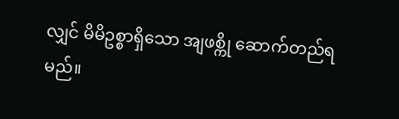လျှင် မိမိဥစ္စာရှိသော အျဖစ္ကို ဆောက်တည်ရမည်။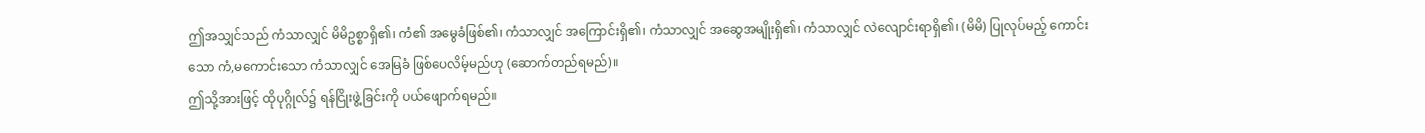ဤအသျှင်သည် ကံသာလျှင် မိမိဥစ္စာရှိ၏၊ ကံ၏ အမွေခံဖြစ်၏၊ ကံသာလျှင် အကြောင်းရှိ၏၊ ကံသာလျှင် အဆွေအမျိုးရှိ၏၊ ကံသာလျှင် လဲလျောင်းရာရှိ၏၊ (မိမိ) ပြုလုပ်မည့် ကောင်းသော ကံ,မကောင်းသော ကံသာလျှင် အေမြခံ ဖြစ်ပေလိမ့်မည်ဟု (ဆောက်တည်ရမည်)။
ဤသို့အားဖြင့် ထိုပုဂ္ဂိုလ်၌ ရန်ငြိုးဖွဲ့ခြင်းကို ပယ်ဖျောက်ရမည်။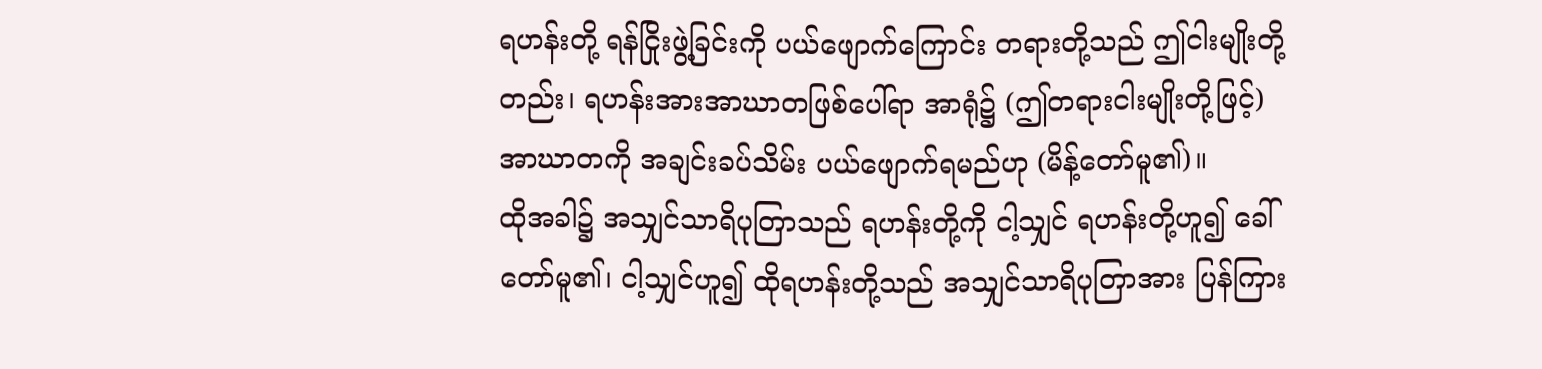ရဟန်းတို့ ရန်ငြိုးဖွဲ့ခြင်းကို ပယ်ဖျောက်ကြောင်း တရားတို့သည် ဤငါးမျိုးတို့တည်း၊ ရဟန်းအားအာဃာတဖြစ်ပေါ်ရာ အာရုံ၌ (ဤတရားငါးမျိုးတို့ဖြင့်) အာဃာတကို အချင်းခပ်သိမ်း ပယ်ဖျောက်ရမည်ဟု (မိန့်တော်မူ၏)။
ထိုအခါ၌ အသျှင်သာရိပုတြာသည် ရဟန်းတို့ကို ငါ့သျှင် ရဟန်းတို့ဟူ၍ ခေါ်တော်မူ၏၊ ငါ့သျှင်ဟူ၍ ထိုရဟန်းတို့သည် အသျှင်သာရိပုတြာအား ပြန်ကြား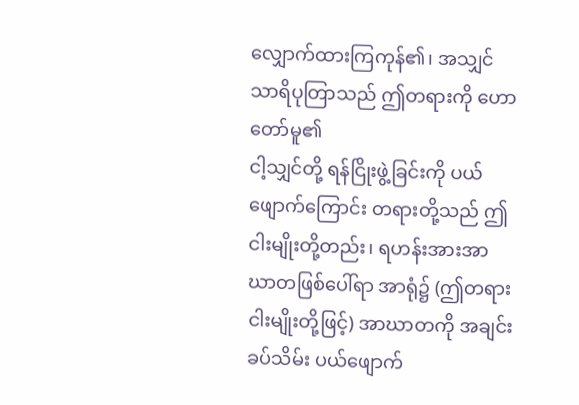လျှောက်ထားကြကုန်၏၊ အသျှင်သာရိပုတြာသည် ဤတရားကို ဟောတော်မူ၏
ငါ့သျှင်တို့ ရန်ငြိုးဖွဲ့ခြင်းကို ပယ်ဖျောက်ကြောင်း တရားတို့သည် ဤငါးမျိုးတို့တည်း၊ ရဟန်းအားအာဃာတဖြစ်ပေါ်ရာ အာရုံ၌ (ဤတရားငါးမျိုးတို့ဖြင့်) အာဃာတကို အချင်းခပ်သိမ်း ပယ်ဖျောက်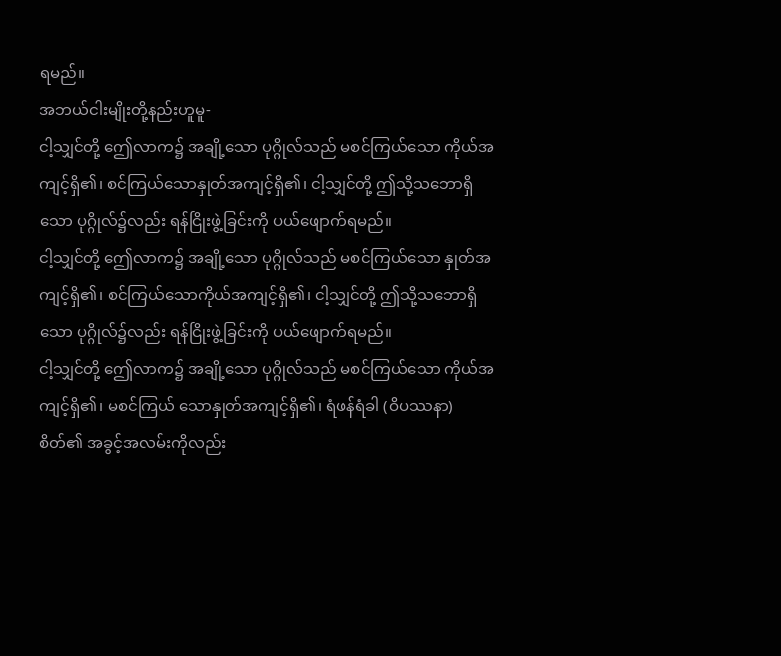ရမည်။
အဘယ်ငါးမျိုးတို့နည်းဟူမူ-
ငါ့သျှင်တို့ ဤေလာက၌ အချို့သော ပုဂ္ဂိုလ်သည် မစင်ကြယ်သော ကိုယ်အကျင့်ရှိ၏၊ စင်ကြယ်သောနှုတ်အကျင့်ရှိ၏၊ ငါ့သျှင်တို့ ဤသို့သဘောရှိသော ပုဂ္ဂိုလ်၌လည်း ရန်ငြိုးဖွဲ့ခြင်းကို ပယ်ဖျောက်ရမည်။
ငါ့သျှင်တို့ ဤေလာက၌ အချို့သော ပုဂ္ဂိုလ်သည် မစင်ကြယ်သော နှုတ်အကျင့်ရှိ၏၊ စင်ကြယ်သောကိုယ်အကျင့်ရှိ၏၊ ငါ့သျှင်တို့ ဤသို့သဘောရှိသော ပုဂ္ဂိုလ်၌လည်း ရန်ငြိုးဖွဲ့ခြင်းကို ပယ်ဖျောက်ရမည်။
ငါ့သျှင်တို့ ဤေလာက၌ အချို့သော ပုဂ္ဂိုလ်သည် မစင်ကြယ်သော ကိုယ်အကျင့်ရှိ၏၊ မစင်ကြယ် သောနှုတ်အကျင့်ရှိ၏၊ ရံဖန်ရံခါ (ဝိပဿနာ) စိတ်၏ အခွင့်အလမ်းကိုလည်း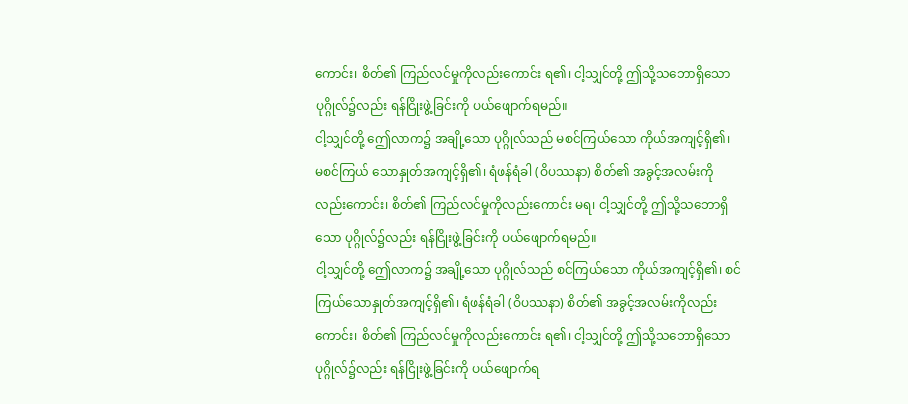ကောင်း၊ စိတ်၏ ကြည်လင်မှုကိုလည်းကောင်း ရ၏၊ ငါ့သျှင်တို့ ဤသို့သဘောရှိသော ပုဂ္ဂိုလ်၌လည်း ရန်ငြိုးဖွဲ့ခြင်းကို ပယ်ဖျောက်ရမည်။
ငါ့သျှင်တို့ ဤေလာက၌ အချို့သော ပုဂ္ဂိုလ်သည် မစင်ကြယ်သော ကိုယ်အကျင့်ရှိ၏၊ မစင်ကြယ် သောနှုတ်အကျင့်ရှိ၏၊ ရံဖန်ရံခါ (ဝိပဿနာ) စိတ်၏ အခွင့်အလမ်းကိုလည်းကောင်း၊ စိတ်၏ ကြည်လင်မှုကိုလည်းကောင်း မရ၊ ငါ့သျှင်တို့ ဤသို့သဘောရှိသော ပုဂ္ဂိုလ်၌လည်း ရန်ငြိုးဖွဲ့ခြင်းကို ပယ်ဖျောက်ရမည်။
ငါ့သျှင်တို့ ဤေလာက၌ အချို့သော ပုဂ္ဂိုလ်သည် စင်ကြယ်သော ကိုယ်အကျင့်ရှိ၏၊ စင်ကြယ်သောနှုတ်အကျင့်ရှိ၏၊ ရံဖန်ရံခါ (ဝိပဿနာ) စိတ်၏ အခွင့်အလမ်းကိုလည်းကောင်း၊ စိတ်၏ ကြည်လင်မှုကိုလည်းကောင်း ရ၏၊ ငါ့သျှင်တို့ ဤသို့သဘောရှိသော ပုဂ္ဂိုလ်၌လည်း ရန်ငြိုးဖွဲ့ခြင်းကို ပယ်ဖျောက်ရ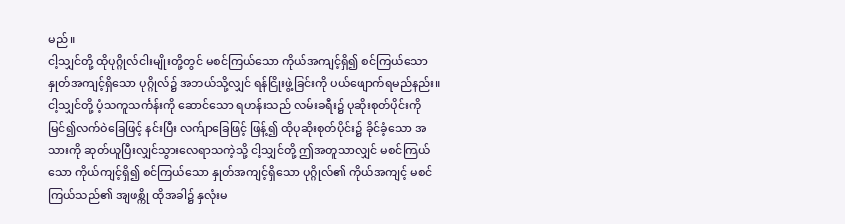မည်။
ငါ့သျှင်တို့ ထိုပုဂ္ဂိုလ်ငါးမျိုးတို့တွင် မစင်ကြယ်သော ကိုယ်အကျင့်ရှိ၍ စင်ကြယ်သော နှုတ်အကျင့်ရှိသော ပုဂ္ဂိုလ်၌ အဘယ်သို့လျှင် ရန်ငြိုးဖွဲ့ခြင်းကို ပယ်ဖျောက်ရမည်နည်း။
ငါ့သျှင်တို့ ပံ့သကူသင်္ကန်းကို ဆောင်သော ရဟန်းသည် လမ်းခရီး၌ ပုဆိုးစုတ်ပိုင်းကို မြင်၍လက်ဝဲခြေဖြင့် နင်းပြီး လက်ျာခြေဖြင့် ဖြန့်၍ ထိုပုဆိုးစုတ်ပိုင်း၌ ခိုင်ခံ့သော အသားကို ဆုတ်ယူပြီးလျှင်သွားလေရာသကဲ့သို့ ငါ့သျှင်တို့ ဤအတူသာလျှင် မစင်ကြယ်သော ကိုယ်ကျင့်ရှိ၍ စင်ကြယ်သော နှုတ်အကျင့်ရှိသော ပုဂ္ဂိုလ်၏ ကိုယ်အကျင့် မစင်ကြယ်သည်၏ အျဖစ္ကို ထိုအခါ၌ နှလုံးမ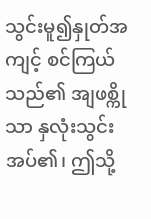သွင်းမူ၍နှုတ်အကျင့် စင်ကြယ်သည်၏ အျဖစ္ကိုသာ နှလုံးသွင်းအပ်၏၊ ဤသို့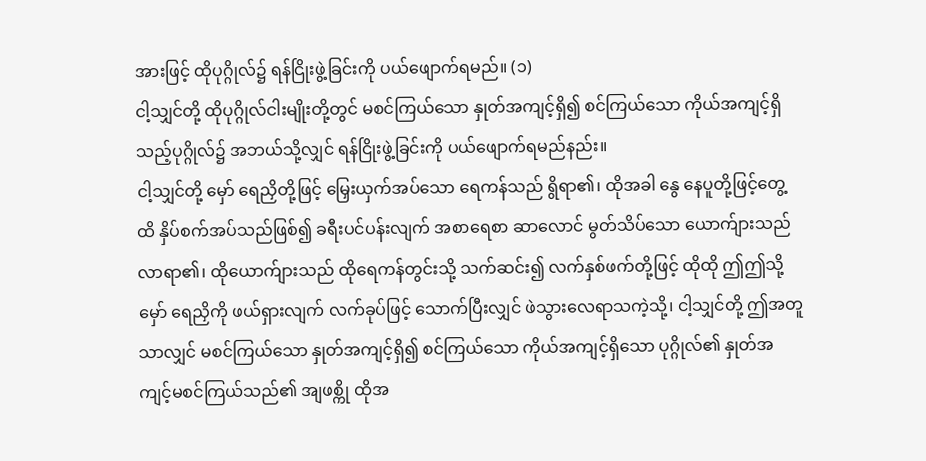အားဖြင့် ထိုပုဂ္ဂိုလ်၌ ရန်ငြိုးဖွဲ့ခြင်းကို ပယ်ဖျောက်ရမည်။ (၁)
ငါ့သျှင်တို့ ထိုပုဂ္ဂိုလ်ငါးမျိုးတို့တွင် မစင်ကြယ်သော နှုတ်အကျင့်ရှိ၍ စင်ကြယ်သော ကိုယ်အကျင့်ရှိသည့်ပုဂ္ဂိုလ်၌ အဘယ်သို့လျှင် ရန်ငြိုးဖွဲ့ခြင်းကို ပယ်ဖျောက်ရမည်နည်း။
ငါ့သျှင်တို့ မှော် ရေညှိတို့ဖြင့် မြှေးယှက်အပ်သော ရေကန်သည် ရွိရာ၏၊ ထိုအခါ နွေ နေပူတို့ဖြင့်တွေ့ထိ နှိပ်စက်အပ်သည်ဖြစ်၍ ခရီးပင်ပန်းလျက် အစာရေစာ ဆာလောင် မွတ်သိပ်သော ယောက်ျားသည်လာရာ၏၊ ထိုယောက်ျားသည် ထိုရေကန်တွင်းသို့ သက်ဆင်း၍ လက်နှစ်ဖက်တို့ဖြင့် ထိုထို ဤဤသို့မှော် ရေညှိကို ဖယ်ရှားလျက် လက်ခုပ်ဖြင့် သောက်ပြီးလျှင် ဖဲသွားလေရာသကဲ့သို့၊ ငါ့သျှင်တို့ ဤအတူသာလျှင် မစင်ကြယ်သော နှုတ်အကျင့်ရှိ၍ စင်ကြယ်သော ကိုယ်အကျင့်ရှိသော ပုဂ္ဂိုလ်၏ နှုတ်အကျင့်မစင်ကြယ်သည်၏ အျဖစ္ကို ထိုအ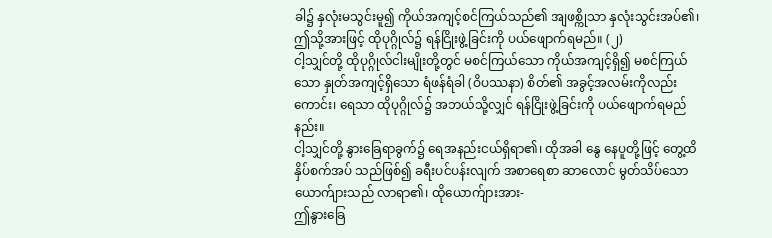ခါ၌ နှလုံးမသွင်းမူ၍ ကိုယ်အကျင့်စင်ကြယ်သည်၏ အျဖစ္ကိုသာ နှလုံးသွင်းအပ်၏၊ ဤသို့အားဖြင့် ထိုပုဂ္ဂိုလ်၌ ရန်ငြိုးဖွဲ့ခြင်းကို ပယ်ဖျောက်ရမည်။ (၂)
ငါ့သျှင်တို့ ထိုပုဂ္ဂိုလ်ငါးမျိုးတို့တွင် မစင်ကြယ်သော ကိုယ်အကျင့်ရှိ၍ မစင်ကြယ်သော နှုတ်အကျင့်ရှိသော ရံဖန်ရံခါ (ဝိပဿနာ) စိတ်၏ အခွင့်အလမ်းကိုလည်းကောင်း၊ ရေသာ ထိုပုဂ္ဂိုလ်၌ အဘယ်သို့လျှင် ရန်ငြိုးဖွဲ့ခြင်းကို ပယ်ဖျောက်ရမည်နည်း။
ငါ့သျှင်တို့ နွားခြေရာခွက်၌ ရေအနည်းငယ်ရှိရာ၏၊ ထိုအခါ နွေ နေပူတို့ဖြင့် တွေ့ထိနှိပ်စက်အပ် သည်ဖြစ်၍ ခရီးပင်ပန်းလျက် အစာရေစာ ဆာလောင် မွတ်သိပ်သော ယောက်ျားသည် လာရာ၏၊ ထိုယောက်ျားအား-
ဤနွားခြေ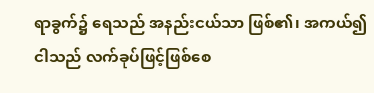ရာခွက်၌ ရေသည် အနည်းငယ်သာ ဖြစ်၏၊ အကယ်၍ ငါသည် လက်ခုပ်ဖြင့်ဖြစ်စေ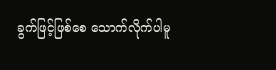ခွက်ဖြင့်ဖြစ်စေ သောက်လိုက်ပါမူ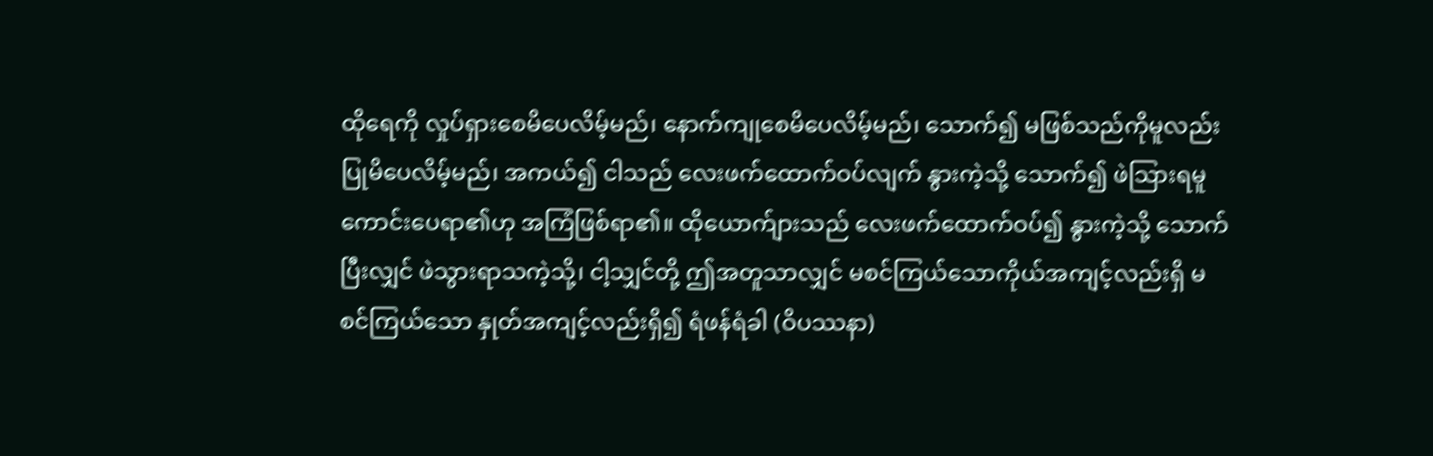ထိုရေကို လှုပ်ရှားစေမိပေလိမ့်မည်၊ နောက်ကျုစေမိပေလိမ့်မည်၊ သောက်၍ မဖြစ်သည်ကိုမူလည်း ပြုမိပေလိမ့်မည်၊ အကယ်၍ ငါသည် လေးဖက်ထောက်ဝပ်လျက် နွားကဲ့သို့ သောက်၍ ဖဲသြားရမူ ကောင်းပေရာ၏ဟု အကြံဖြစ်ရာ၏။ ထိုယောက်ျားသည် လေးဖက်ထောက်ဝပ်၍ နွားကဲ့သို့ သောက်ပြီးလျှင် ဖဲသွားရာသကဲ့သို့၊ ငါ့သျှင်တို့ ဤအတူသာလျှင် မစင်ကြယ်သောကိုယ်အကျင့်လည်းရှိ မစင်ကြယ်သော နှုတ်အကျင့်လည်းရှိ၍ ရံဖန်ရံခါ (ဝိပဿနာ)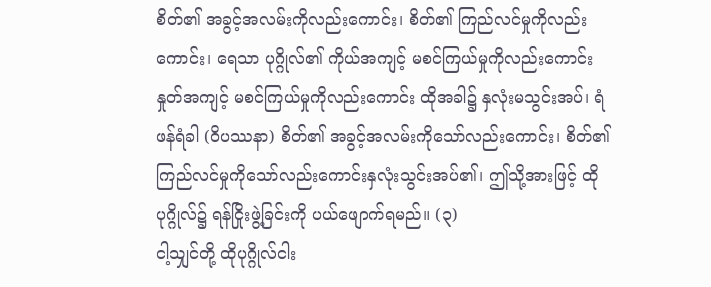စိတ်၏ အခွင့်အလမ်းကိုလည်းကောင်း၊ စိတ်၏ ကြည်လင်မှုကိုလည်းကောင်း၊ ရေသာ ပုဂ္ဂိုလ်၏ ကိုယ်အကျင့် မစင်ကြယ်မှုကိုလည်းကောင်း နှုတ်အကျင့် မစင်ကြယ်မှုကိုလည်းကောင်း ထိုအခါ၌ နှလုံးမသွင်းအပ်၊ ရံဖန်ရံခါ (ဝိပဿနာ) စိတ်၏ အခွင့်အလမ်းကိုသော်လည်းကောင်း၊ စိတ်၏ ကြည်လင်မှုကိုသော်လည်းကောင်းနှလုံးသွင်းအပ်၏၊ ဤသို့အားဖြင့် ထိုပုဂ္ဂိုလ်၌ ရန်ငြိုးဖွဲ့ခြင်းကို ပယ်ဖျောက်ရမည်။ (၃)
ငါ့သျှင်တို့ ထိုပုဂ္ဂိုလ်ငါး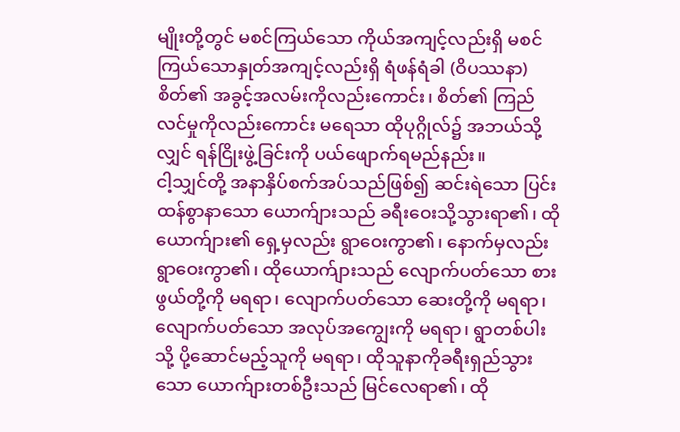မျိုးတို့တွင် မစင်ကြယ်သော ကိုယ်အကျင့်လည်းရှိ မစင်ကြယ်သောနှုတ်အကျင့်လည်းရှိ ရံဖန်ရံခါ (ဝိပဿနာ) စိတ်၏ အခွင့်အလမ်းကိုလည်းကောင်း၊ စိတ်၏ ကြည်လင်မှုကိုလည်းကောင်း မရေသာ ထိုပုဂ္ဂိုလ်၌ အဘယ်သို့လျှင် ရန်ငြိုးဖွဲ့ခြင်းကို ပယ်ဖျောက်ရမည်နည်း။
ငါ့သျှင်တို့ အနာနှိပ်စက်အပ်သည်ဖြစ်၍ ဆင်းရဲသော ပြင်းထန်စွာနာသော ယောက်ျားသည် ခရီးဝေးသို့သွားရာ၏၊ ထိုယောက်ျား၏ ရှေ့မှလည်း ရွာဝေးကွာ၏၊ နောက်မှလည်း ရွာဝေးကွာ၏၊ ထိုယောက်ျားသည် လျောက်ပတ်သော စားဖွယ်တို့ကို မရရာ၊ လျောက်ပတ်သော ဆေးတို့ကို မရရာ၊ လျောက်ပတ်သော အလုပ်အကျွေးကို မရရာ၊ ရွာတစ်ပါးသို့ ပို့ဆောင်မည့်သူကို မရရာ၊ ထိုသူနာကိုခရီးရှည်သွားသော ယောက်ျားတစ်ဦးသည် မြင်လေရာ၏၊ ထို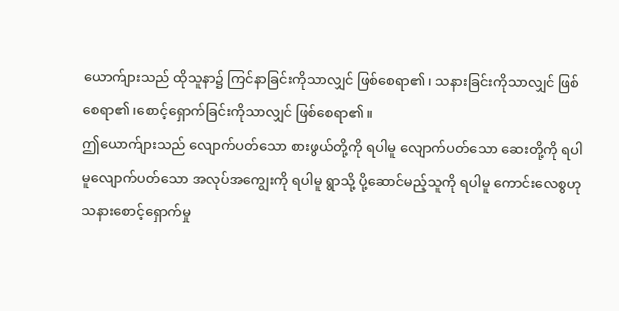ယောက်ျားသည် ထိုသူနာ၌ ကြင်နာခြင်းကိုသာလျှင် ဖြစ်စေရာ၏၊ သနားခြင်းကိုသာလျှင် ဖြစ်စေရာ၏၊စောင့်ရှောက်ခြင်းကိုသာလျှင် ဖြစ်စေရာ၏။
ဤယောက်ျားသည် လျောက်ပတ်သော စားဖွယ်တို့ကို ရပါမူ လျောက်ပတ်သော ဆေးတို့ကို ရပါမူလျောက်ပတ်သော အလုပ်အကျွေးကို ရပါမူ ရွာသို့ ပို့ဆောင်မည့်သူကို ရပါမူ ကောင်းလေစွဟု သနားစောင့်ရှောက်မှု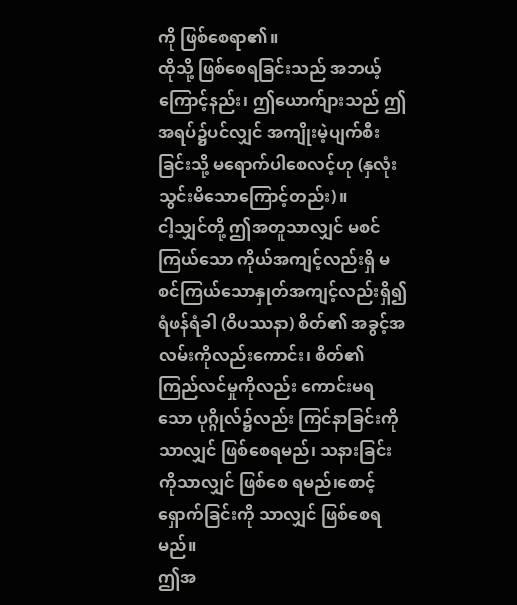ကို ဖြစ်စေရာ၏။
ထိုသို့ ဖြစ်စေရခြင်းသည် အဘယ့်ကြောင့်နည်း၊ ဤယောက်ျားသည် ဤအရပ်၌ပင်လျှင် အကျိုးမဲ့ပျက်စီးခြင်းသို့ မရောက်ပါစေလင့်ဟု (နှလုံးသွင်းမိသောကြောင့်တည်း)။
ငါ့သျှင်တို့ ဤအတူသာလျှင် မစင်ကြယ်သော ကိုယ်အကျင့်လည်းရှိ မစင်ကြယ်သောနှုတ်အကျင့်လည်းရှိ၍ ရံဖန်ရံခါ (ဝိပဿနာ) စိတ်၏ အခွင့်အလမ်းကိုလည်းကောင်း၊ စိတ်၏ ကြည်လင်မှုကိုလည်း ကောင်းမရသော ပုဂ္ဂိုလ်၌လည်း ကြင်နာခြင်းကိုသာလျှင် ဖြစ်စေရမည်၊ သနားခြင်းကိုသာလျှင် ဖြစ်စေ ရမည်၊စောင့်ရှောက်ခြင်းကို သာလျှင် ဖြစ်စေရမည်။
ဤအ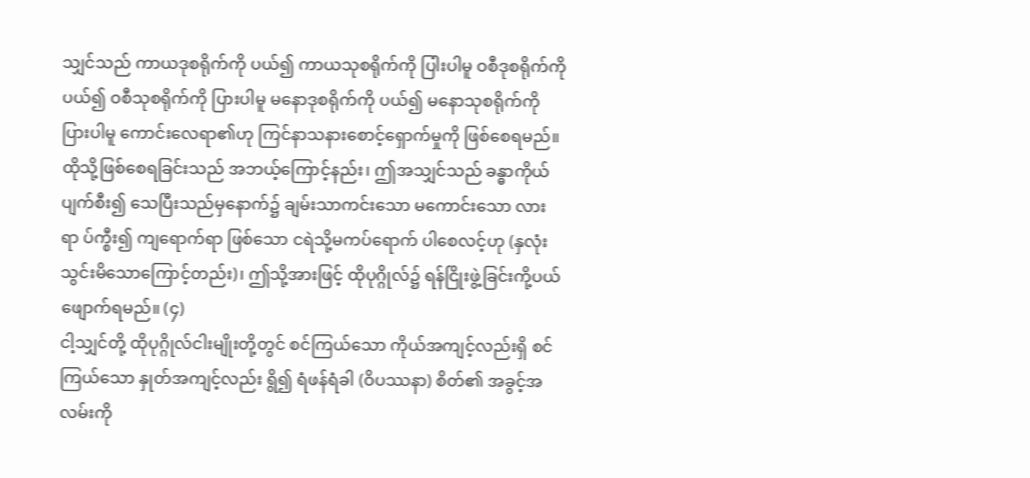သျှင်သည် ကာယဒုစရိုက်ကို ပယ်၍ ကာယသုစရိုက်ကို ပြါးပါမူ ဝစီဒုစရိုက်ကို ပယ်၍ ဝစီသုစရိုက်ကို ပြားပါမူ မနောဒုစရိုက်ကို ပယ်၍ မနောသုစရိုက်ကို ပြားပါမူ ကောင်းလေရာ၏ဟု ကြင်နာသနားစောင့်ရှောက်မှုကို ဖြစ်စေရမည်။
ထိုသို့ဖြစ်စေရခြင်းသည် အဘယ့်ကြောင့်နည်း၊ ဤအသျှင်သည် ခန္ဓာကိုယ်ပျက်စီး၍ သေပြီးသည်မှနောက်၌ ချမ်းသာကင်းသော မကောင်းသော လားရာ ပ်က္စီး၍ ကျရောက်ရာ ဖြစ်သော ငရဲသို့မကပ်ရောက် ပါစေလင့်ဟု (နှလုံးသွင်းမိသောကြောင့်တည်း)၊ ဤသို့အားဖြင့် ထိုပုဂ္ဂိုလ်၌ ရန်ငြိုးဖွဲ့ခြင်းကို့ပယ်ဖျောက်ရမည်။ (၄)
ငါ့သျှင်တို့ ထိုပုဂ္ဂိုလ်ငါးမျိုးတို့တွင် စင်ကြယ်သော ကိုယ်အကျင့်လည်းရှိ စင်ကြယ်သော နှုတ်အကျင့်လည်း ရွိ၍ ရံဖန်ရံခါ (ဝိပဿနာ) စိတ်၏ အခွင့်အလမ်းကို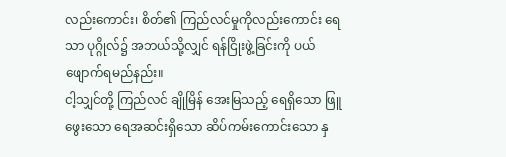လည်းကောင်း၊ စိတ်၏ ကြည်လင်မှုကိုလည်းကောင်း ရေသာ ပုဂ္ဂိုလ်၌ အဘယ်သို့လျှင် ရန်ငြိုးဖွဲ့ခြင်းကို ပယ်ဖျောက်ရမည်နည်း။
ငါ့သျှင်တို့ ကြည်လင် ချိုမြိန် အေးမြသည့် ရေရှိသော ဖြူဖွေးသော ရေအဆင်းရှိသော ဆိပ်ကမ်းကောင်းသော နှ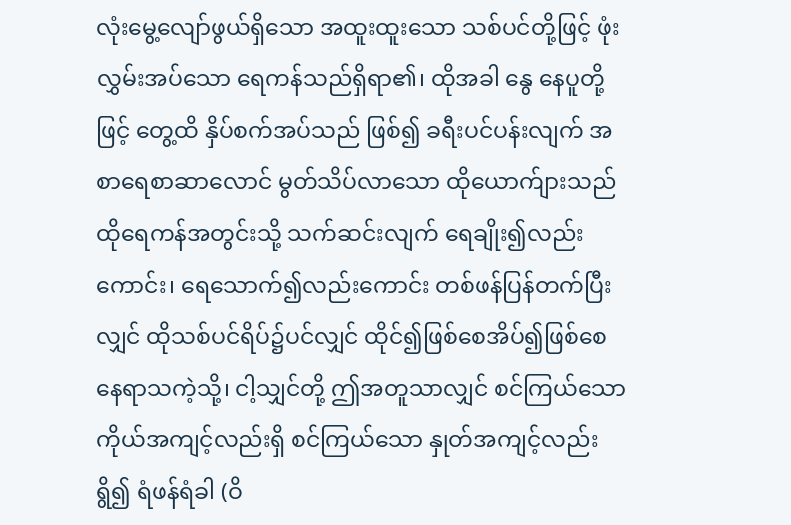လုံးမွေ့လျော်ဖွယ်ရှိသော အထူးထူးသော သစ်ပင်တို့ဖြင့် ဖုံးလွှမ်းအပ်သော ရေကန်သည်ရှိရာ၏၊ ထိုအခါ နွေ နေပူတို့ဖြင့် တွေ့ထိ နှိပ်စက်အပ်သည် ဖြစ်၍ ခရီးပင်ပန်းလျက် အစာရေစာဆာလောင် မွတ်သိပ်လာသော ထိုယောက်ျားသည် ထိုရေကန်အတွင်းသို့ သက်ဆင်းလျက် ရေချိုး၍လည်းကောင်း၊ ရေသောက်၍လည်းကောင်း တစ်ဖန်ပြန်တက်ပြီးလျှင် ထိုသစ်ပင်ရိပ်၌ပင်လျှင် ထိုင်၍ဖြစ်စေအိပ်၍ဖြစ်စေ နေရာသကဲ့သို့၊ ငါ့သျှင်တို့ ဤအတူသာလျှင် စင်ကြယ်သော ကိုယ်အကျင့်လည်းရှိ စင်ကြယ်သော နှုတ်အကျင့်လည်း ရွိ၍ ရံဖန်ရံခါ (ဝိ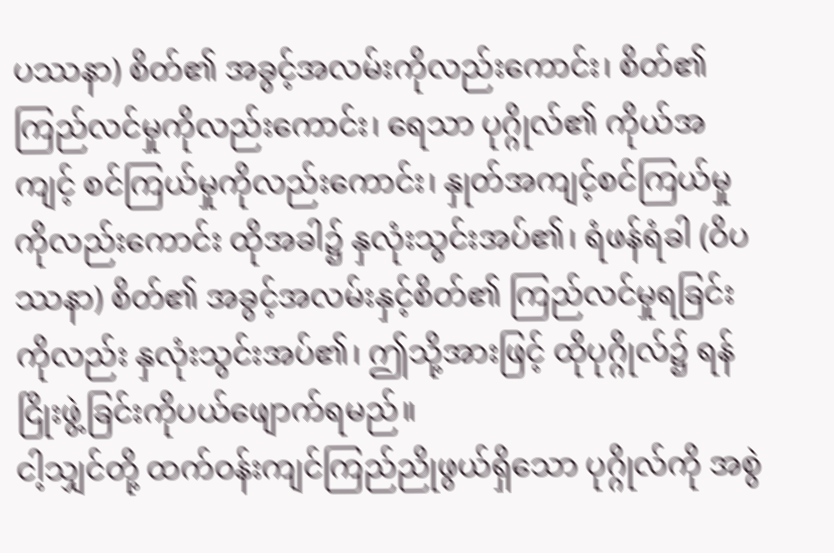ပဿနာ) စိတ်၏ အခွင့်အလမ်းကိုလည်းကောင်း၊ စိတ်၏ကြည်လင်မှုကိုလည်းကောင်း၊ ရေသာ ပုဂ္ဂိုလ်၏ ကိုယ်အကျင့် စင်ကြယ်မှုကိုလည်းကောင်း၊ နှုတ်အကျင့်စင်ကြယ်မှုကိုလည်းကောင်း ထိုအခါ၌ နှလုံးသွင်းအပ်၏၊ ရံဖန်ရံခါ (ဝိပဿနာ) စိတ်၏ အခွင့်အလမ်းနှင့်စိတ်၏ ကြည်လင်မှုရခြင်းကိုလည်း နှလုံးသွင်းအပ်၏၊ ဤသို့အားဖြင့် ထိုပုဂ္ဂိုလ်၌ ရန်ငြိုးဖွဲ့ခြင်းကိုပယ်ဖျောက်ရမည်။
ငါ့သျှင်တို့ ထက်ဝန်းကျင်ကြည်ညိုဖွယ်ရှိသော ပုဂ္ဂိုလ်ကို အစွဲ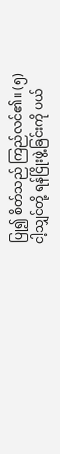ပြု၍ စိတ်သည် ကြည်လင်၏။ (၅)
ငါ့သျှင်တို့ ရန်ငြိုးဖွဲ့ခြင်းကို ပယ်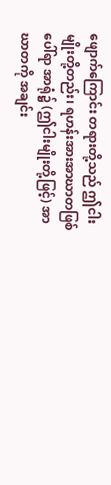ဖျောက်ကြောင်း တရားတို့သည် ဤငါးမျိုးတို့တည်း၊ ရဟန်းအားအာဃာတဖြစ်ပေါ်ရာ အာရုံ၌ (ဤငါးမျိုးတို့ဖြင့်) အာဃာတကို အချင်း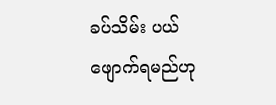ခပ်သိမ်း ပယ်ဖျောက်ရမည်ဟု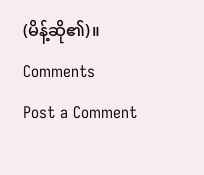(မိန့်ဆို၏)။
Comments
Post a Comment